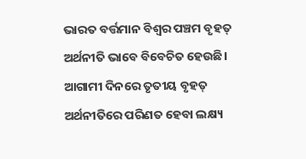ଭାରତ ବର୍ତ୍ତମାନ ବିଶ୍ବର ପଞ୍ଚମ ବୃହତ୍‌ ଅର୍ଥନୀତି ଭାବେ ବିବେଚିତ ହେଉଛି। ଆଗାମୀ ଦିନରେ ତୃତୀୟ ବୃହତ୍‌ ଅର୍ଥନୀତିରେ ପରିଣତ ହେବା ଲକ୍ଷ୍ୟ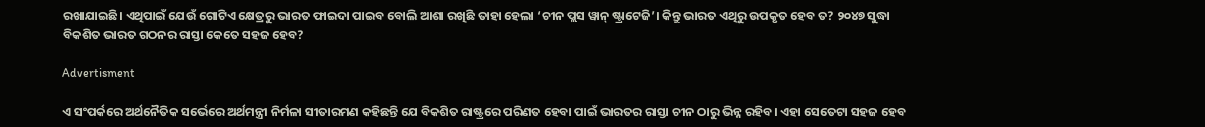ରଖାଯାଇଛି। ଏଥିପାଇଁ ଯେଉଁ ଗୋଟିଏ କ୍ଷେତ୍ରରୁ ଭାରତ ଫାଇଦା ପାଇବ ବୋଲି ଆଶା ରଖିଛି ତାହା ହେଲା ‘ଚୀନ ପ୍ଲସ ୱାନ୍‌ ଷ୍ଟ୍ରାଟେଜି’। କିନ୍ତୁ ଭାରତ ଏଥିରୁ ଉପକୃତ ହେବ ତ? ୨୦୪୭ ସୁଦ୍ଧା ବିକଶିତ ଭାରତ ଗଠନର ରାସ୍ତା କେତେ ସହଜ ହେବ?

Advertisment

ଏ ସଂପର୍କରେ ଅର୍ଥନୈତିକ ସର୍ଭେରେ ଅର୍ଥମନ୍ତ୍ରୀ ନିର୍ମଳା ସୀତାରମଣ କହିଛନ୍ତି ଯେ ବିକଶିତ ରାଷ୍ଟ୍ରରେ ପରିଣତ ହେବା ପାଇଁ ଭାରତର ରାସ୍ତା ଚୀନ ଠାରୁ ଭିନ୍ନ ରହିବ। ଏହା ସେତେଟା ସହଜ ହେବ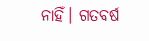ନାହିଁ। ଗତବର୍ଷ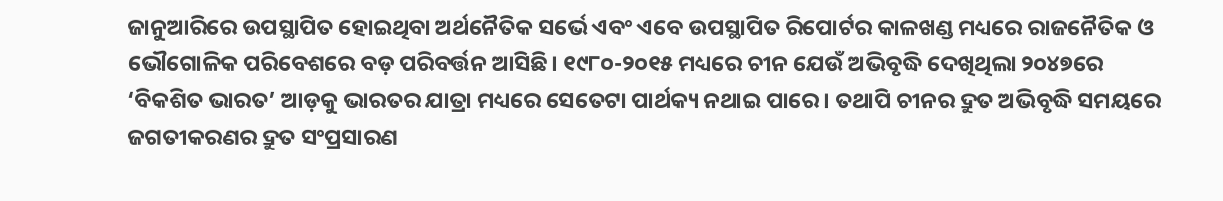ଜାନୁଆରିରେ ଉପସ୍ଥାପିତ ହୋଇଥିବା ଅର୍ଥନୈତିକ ସ‌ର୍ଭେ ଏବଂ ଏବେ ଉପସ୍ଥାପିତ ରିପୋର୍ଟର କାଳଖଣ୍ଡ ମଧ୍ୟରେ ରାଜନୈତିକ ଓ ଭୌଗୋଳିକ ପରିବେଶରେ ବଡ଼ ପରିବର୍ତ୍ତନ ଆସିଛି। ୧୯୮୦-୨୦୧୫ ମଧ୍ୟରେ ଚୀନ ଯେଉଁ ଅଭିବୃଦ୍ଧି ଦେଖିଥିଲା ୨୦୪୭ରେ ‘ବିକଶିତ ଭାରତ’ ଆଡ଼କୁ ଭାରତର ଯାତ୍ରା ମଧ୍ୟରେ ସେ‌ତେଟା ପାର୍ଥକ୍ୟ ନଥାଇ ପାରେ। ତଥାପି ଚୀନର ଦ୍ରୁତ ଅଭିବୃଦ୍ଧି ସମୟରେ ଜଗତୀକରଣର ଦ୍ରୁତ ସଂପ୍ରସାରଣ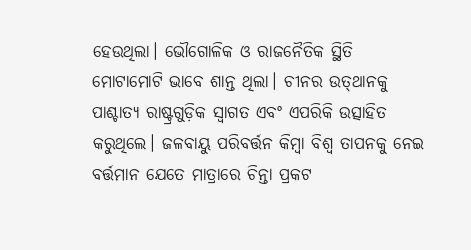ହେଉଥିଲା। ଭୌଗୋଳିକ ଓ ରାଜନୈତିକ ସ୍ଥିତି ମୋଟାମୋଟି ଭାବେ ଶାନ୍ତ ଥିଲା। ଚୀନର ଉତ୍‌ଥାନକୁ ପାଶ୍ଚାତ୍ୟ ରାଷ୍ଟ୍ରଗୁଡ଼ିକ ସ୍ବାଗତ ଏବଂ ଏପରିକି ଉତ୍ସାହିତ କରୁଥିଲେ। ଜଳବାୟୁ ପରିବର୍ତ୍ତନ କିମ୍ବା ବିଶ୍ବ ତାପନକୁ ନେଇ ବର୍ତ୍ତମାନ ଯେତେ‌ ମାତ୍ରାରେ ଚିନ୍ତା ପ୍ରକଟ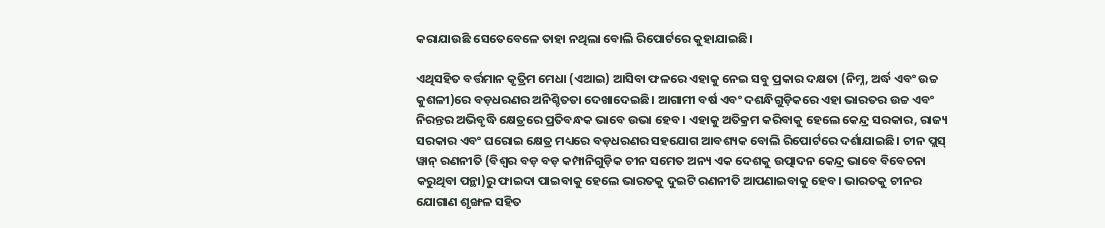କରାଯାଉଛି ସେତେବେଳେ ତାହା ନଥିଲା ବୋଲି ରିପୋର୍ଟରେ କୁହାଯାଇଛି।

ଏଥିସହିତ ବର୍ତ୍ତମାନ କୃତ୍ରିମ ମେଧା (ଏଆଇ) ଆସିବା ଫଳରେ ଏହାକୁ ନେଇ ସବୁ ପ୍ରକାର ଦକ୍ଷତା (ନିମ୍ନ, ଅର୍ଦ୍ଧ ଏବଂ ଉଚ୍ଚ କୁଶଳୀ)ରେ ବଡ଼ଧରଣର ଅନିଶ୍ଚିତତା ଦେଖାଦେଇଛି। ଆଗାମୀ ବର୍ଷ ଏବଂ ଦଶନ୍ଧିଗୁଡ଼ିକରେ ଏହା ଭାରତର ଉଚ୍ଚ ଏବଂ ନିରନ୍ତର ଅଭିବୃଦ୍ଧି କ୍ଷେତ୍ରରେ ପ୍ରତିବନ୍ଧକ ଭାବେ ଉଭା ହେବ। ଏହାକୁ ଅତିକ୍ରମ କରିବାକୁ ହେଲେ କେନ୍ଦ୍ର ସରକାର, ରାଜ୍ୟ ସରକାର ଏବଂ ଘରୋଇ କ୍ଷେତ୍ର ମଧ୍ୟରେ ବଡ଼ଧରଣର ସହଯୋଗ ଆବଶ୍ୟକ ବୋଲି ରିପୋର୍ଟରେ ଦର୍ଶାଯାଇଛି। ଚୀନ ପ୍ଲସ୍‌ ୱାନ୍‌ ରଣନୀତି (ବିଶ୍ବର ବଡ଼ ବଡ଼ କମ୍ପାନିଗୁଡ଼ିକ ଚୀନ ସମେତ ଅନ୍ୟ ଏକ ଦେଶକୁ ଉତ୍ପାଦନ କେନ୍ଦ୍ର ଭାବେ ବିବେଚନା କରୁଥିବା ପନ୍ଥା)ରୁ ଫାଇଦା ପାଇବାକୁ ହେଲେ ଭାରତକୁ ଦୁଇଟି ରଣନୀତି ଆପଣାଇବାକୁ ହେବ। ଭାରତକୁ ଚୀନର ଯୋଗାଣ ଶୃଙ୍ଖଳ ସହିତ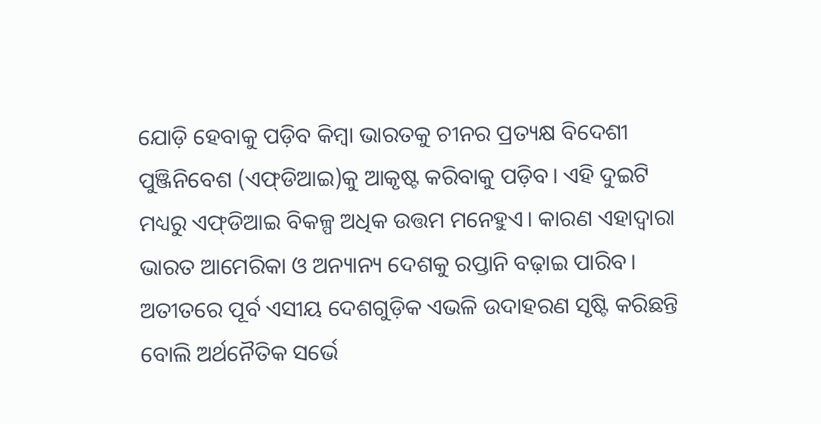ଯୋଡ଼ି ହେବାକୁ ପଡ଼ିବ କିମ୍ବା ଭାରତକୁ ଚୀନର ପ୍ରତ୍ୟକ୍ଷ ବିଦେଶୀ ପୁଞ୍ଜିନିବେଶ (ଏଫ୍‌ଡିଆଇ)କୁ ଆକୃଷ୍ଟ କରିବାକୁ ‌ପଡ଼ିବ। ଏହି ଦୁଇଟି ମଧ୍ୟରୁ ଏଫ୍‌ଡିଆଇ ବିକଳ୍ପ ଅଧିକ ଉତ୍ତମ ମନେହୁଏ। କାରଣ ଏହାଦ୍ବାରା ଭାରତ ଆମେରିକା ଓ ଅନ୍ୟାନ୍ୟ ଦେଶକୁ ରପ୍ତାନି ବଢ଼ାଇ ପାରିବ। ଅତୀତରେ ପୂର୍ବ ଏସୀୟ ଦେଶଗୁଡ଼ିକ ଏଭଳି ଉଦାହରଣ ସୃଷ୍ଟି କରିଛନ୍ତି ବୋଲି ଅର୍ଥନୈତିକ ସର୍ଭେ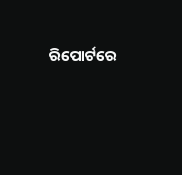ରିପୋର୍ଟରେ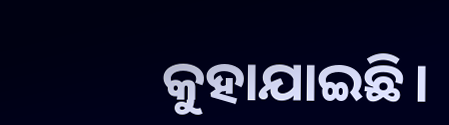କୁହାଯାଇଛି।